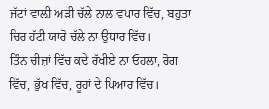ਜੱਟਾਂ ਵਾਲ਼ੀ ਅੜੀ ਚੱਲੇ ਨਾਲ ਵਪਾਰ ਵਿੱਚ, ਬਹੁਤਾ ਚਿਰ ਹੱਟੀ ਯਾਰੋ ਚੱਲੇ ਨਾ ਉਧਾਰ ਵਿੱਚ।
ਤਿੰਨ ਚੀਜ਼ਾਂ ਵਿੱਚ ਕਦੇ ਰੱਖੀਏ ਨਾ ਓਹਲਾ, ਰੋਗ ਵਿੱਚ, ਭੁੱਖ ਵਿੱਚ, ਰੂਹਾਂ ਦੇ ਪਿਆਰ ਵਿੱਚ।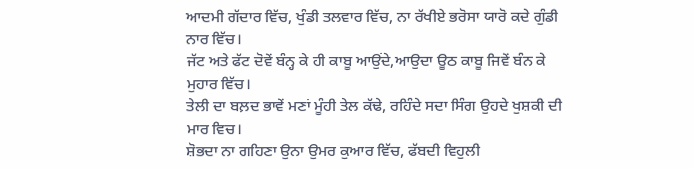ਆਦਮੀ ਗੱਦਾਰ ਵਿੱਚ, ਖੁੰਡੀ ਤਲਵਾਰ ਵਿੱਚ, ਨਾ ਰੱਖੀਏ ਭਰੋਸਾ ਯਾਰੋ ਕਦੇ ਗੁੰਡੀ ਨਾਰ ਵਿੱਚ।
ਜੱਟ ਅਤੇ ਫੱਟ ਦੋਵੇਂ ਬੰਨ੍ਹ ਕੇ ਹੀ ਕਾਬੂ ਆਉਂਦੇ,ਆਉਦਾ ਊਠ ਕਾਬੂ ਜਿਵੇਂ ਬੰਨ ਕੇ ਮੁਹਾਰ ਵਿੱਚ।
ਤੇਲੀ ਦਾ ਬਲ਼ਦ ਭਾਵੇਂ ਮਣਾਂ ਮੂੰਹੀ ਤੇਲ ਕੱਢੇ, ਰਹਿੰਦੇ ਸਦਾ ਸਿੰਗ ਉਹਦੇ ਖੁਸ਼ਕੀ ਦੀ ਮਾਰ ਵਿਚ।
ਸ਼ੋਭਦਾ ਨਾ ਗਹਿਣਾ ਉਨਾ ਉਮਰ ਕੁਆਰ ਵਿੱਚ, ਫੱਬਦੀ ਵਿਹੁਲੀ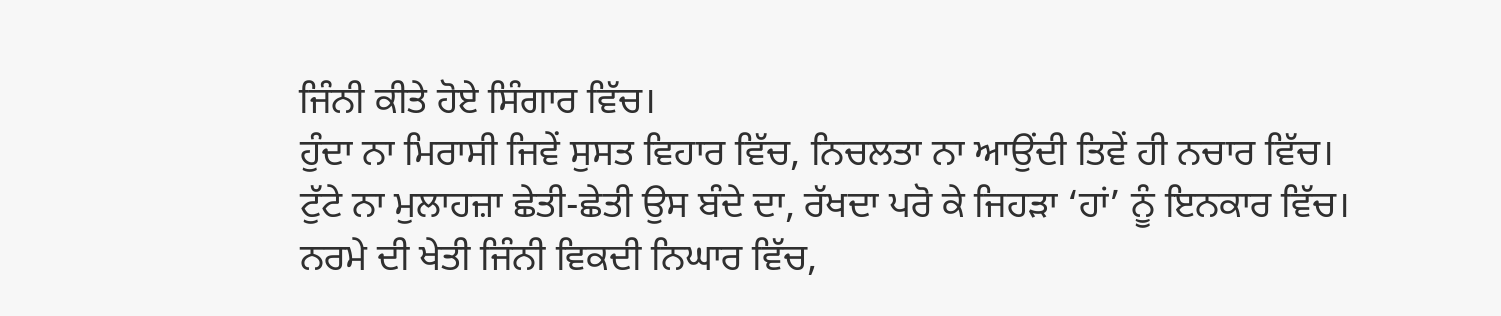ਜਿੰਨੀ ਕੀਤੇ ਹੋਏ ਸਿੰਗਾਰ ਵਿੱਚ।
ਹੁੰਦਾ ਨਾ ਮਿਰਾਸੀ ਜਿਵੇਂ ਸੁਸਤ ਵਿਹਾਰ ਵਿੱਚ, ਨਿਚਲਤਾ ਨਾ ਆਉਂਦੀ ਤਿਵੇਂ ਹੀ ਨਚਾਰ ਵਿੱਚ।
ਟੁੱਟੇ ਨਾ ਮੁਲਾਹਜ਼ਾ ਛੇਤੀ-ਛੇਤੀ ਉਸ ਬੰਦੇ ਦਾ, ਰੱਖਦਾ ਪਰੋ ਕੇ ਜਿਹੜਾ ‘ਹਾਂ’ ਨੂੰ ਇਨਕਾਰ ਵਿੱਚ।
ਨਰਮੇ ਦੀ ਖੇਤੀ ਜਿੰਨੀ ਵਿਕਦੀ ਨਿਘਾਰ ਵਿੱਚ,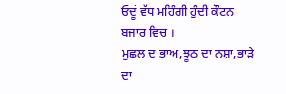ਓਦੂਂ ਵੱਧ ਮਹਿੰਗੀ ਹੁੰਦੀ ਕੌਟਨ ਬਜਾਰ ਵਿਚ ।
ਮੁਛਲ ਦ ਭਾਅ,ਝੂਠ ਦਾ ਨਸ਼ਾ,ਭਾੜੇ ਦਾ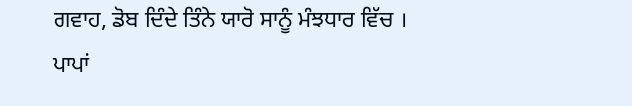ਗਵਾਹ, ਡੋਬ ਦਿੰਦੇ ਤਿੰਨੇ ਯਾਰੋ ਸਾਨੂੰ ਮੰਝਧਾਰ ਵਿੱਚ ।
ਪਾਪਾਂ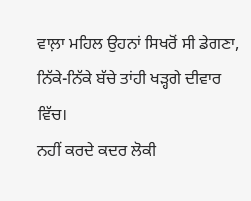ਵਾਲ਼ਾ ਮਹਿਲ ਉਹਨਾਂ ਸਿਖਰੋਂ ਸੀ ਡੇਗਣਾ, ਨਿੱਕੇ-ਨਿੱਕੇ ਬੱਚੇ ਤਾਂਹੀ ਖੜ੍ਹਗੇ ਦੀਵਾਰ ਵਿੱਚ।
ਨਹੀਂ ਕਰਦੇ ਕਦਰ ਲੋਕੀ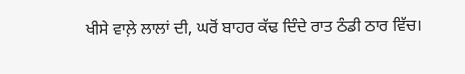ਖੀਸੇ ਵਾਲ਼ੇ ਲਾਲਾਂ ਦੀ, ਘਰੋਂ ਬਾਹਰ ਕੱਢ ਦਿੰਦੇ ਰਾਤ ਠੰਡੀ ਠਾਰ ਵਿੱਚ।